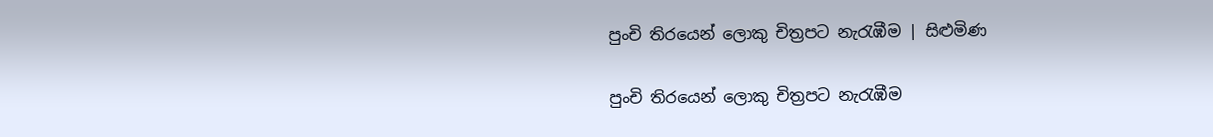පුංචි තිරයෙන් ලොකු චිත්‍රපට නැරැඹීම | සිළුමිණ

පුංචි තිරයෙන් ලොකු චිත්‍රපට නැරැඹීම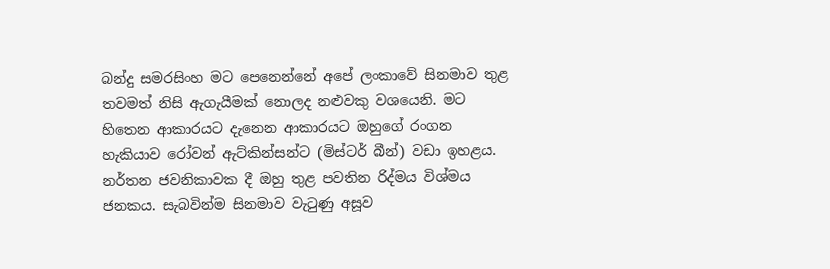බන්දු සමරසිංහ මට පෙනෙන්නේ අපේ ලංකාවේ සිනමාව තුළ තවමත් නිසි ඇගැයීමක් නොලද නළුවකු වශයෙනි. මට හිතෙන ආකාරයට දැනෙන ආකාරයට ඔහුගේ රංගන හැකියාව රෝවන් ඇට්කින්සන්ට (මිස්ටර් බීන්) වඩා ඉහළය. නර්තන ජවනිකාවක දී ඔහු තුළ පවතින රිද්මය විශ්මය ජනකය. සැබවින්ම සිනමාව වැටුණු අසූව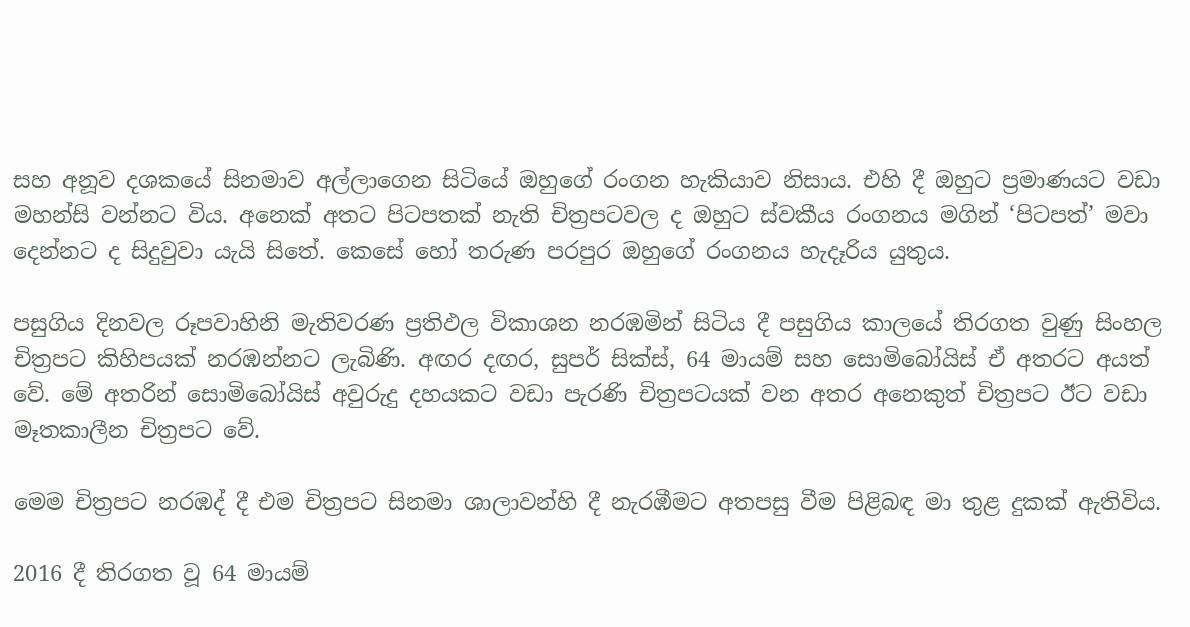සහ අනූව දශකයේ සිනමාව අල්ලාගෙන සිටියේ ඔහුගේ රංගන හැකියාව නිසාය. එහි දී ඔහුට ප්‍රමාණයට වඩා මහන්සි වන්නට විය. අනෙක් අතට පිටපතක් නැති චිත්‍රපටවල ද ඔහුට ස්වකීය රංගනය මගින් ‘පිටපත්’ මවා දෙන්නට ද සිදුවුවා යැයි සිතේ. කෙසේ හෝ තරුණ පරපුර ඔහුගේ රංගනය හැදෑරිය යුතුය.

පසුගිය දිනවල රූපවාහිනි මැතිවරණ ප්‍රතිඵල විකාශන නරඹමින් සිටිය දී පසුගිය කාලයේ තිරගත වුණු සිංහල චිත්‍රපට කිහිපයක් නරඹන්නට ලැබිණි. අඟර දඟර, සුපර් සික්ස්, 64 මායම් සහ සොමිබෝයිස් ඒ අතරට අයත් වේ. මේ අතරින් සොමිබෝයිස් අවුරුදු දහයකට වඩා පැරණි චිත්‍රපටයක් වන අතර අනෙකුත් චිත්‍රපට ඊට වඩා මෑතකාලීන චිත්‍රපට වේ.

මෙම චිත්‍රපට නරඹද් දී එම චිත්‍රපට සිනමා ශාලාවන්හි දී නැරඹීමට අතපසු වීම පිළිබඳ මා තුළ දුකක් ඇතිවිය.

2016 දී තිරගත වූ 64 මායම්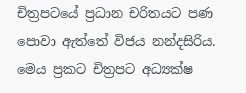චිත්‍රපටයේ ප්‍රධාන චරිතයට පණ පොවා ඇත්තේ විජය නන්දසිරිය. මෙය ප්‍රකට චිත්‍රපට අධ්‍යක්ෂ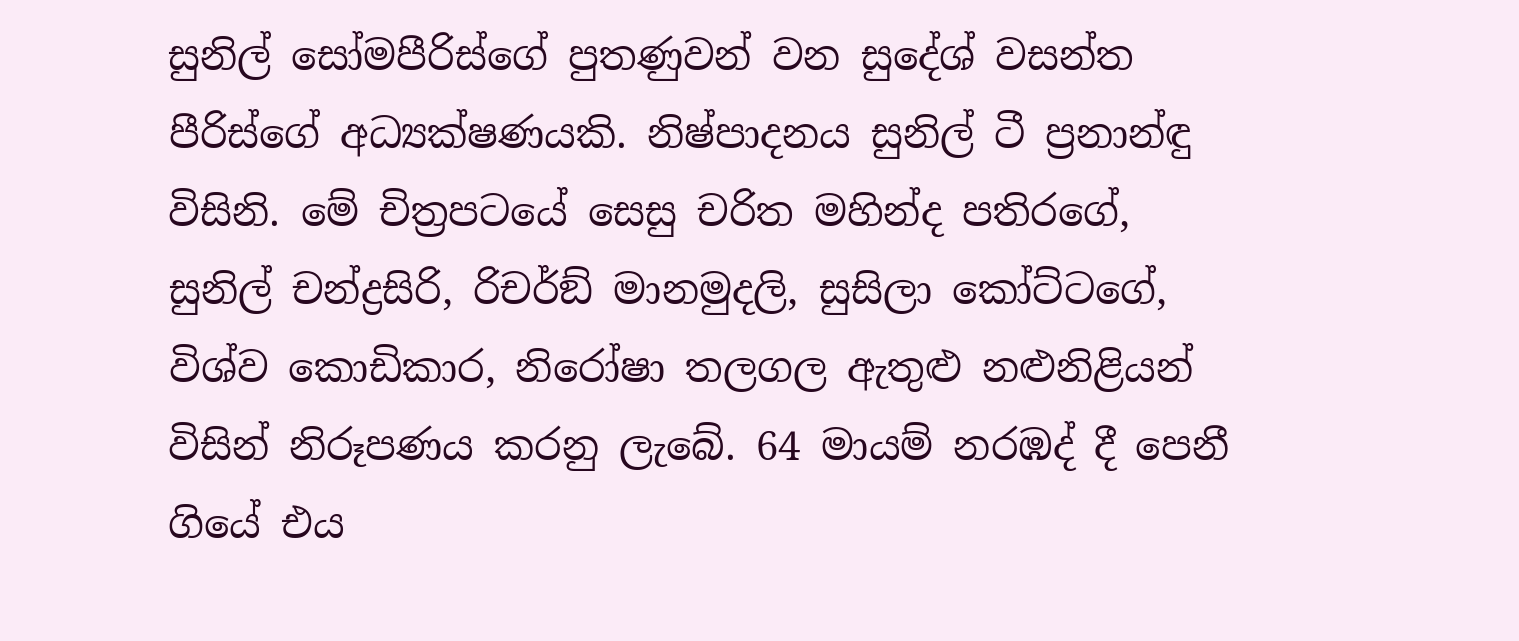සුනිල් සෝමපීරිස්ගේ පුතණුවන් වන සුදේශ් වසන්ත පීරිස්ගේ අධ්‍යක්ෂණයකි. නිෂ්පාදනය සුනිල් ටී ප්‍රනාන්ඳු විසිනි. මේ චිත්‍රපටයේ සෙසු චරිත මහින්ද පතිරගේ, සුනිල් චන්ද්‍රසිරි, රිචර්ඞ් මානමුදලි, සුසිලා කෝට්ටගේ, විශ්ව කොඩිකාර, නිරෝෂා තලගල ඇතුළු නළුනිළියන් විසින් නිරූපණය කරනු ලැබේ. 64 මායම් නරඹද් දී පෙනී ගියේ එය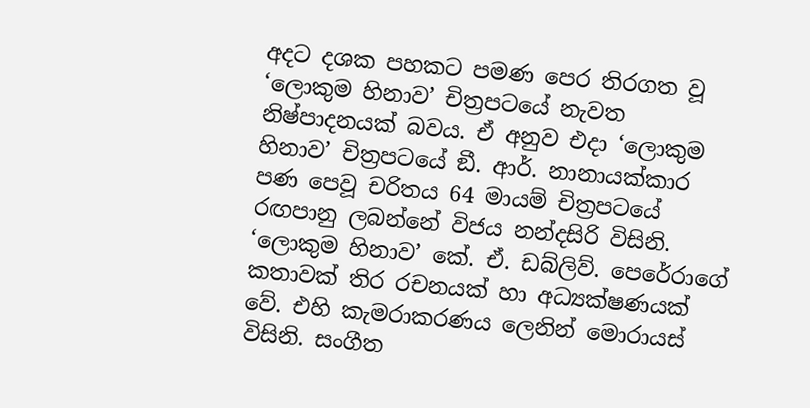අදට දශක පහකට පමණ පෙර තිරගත වූ ‘ලොකුම හිනාව’ චිත්‍රපටයේ නැවත නිෂ්පාදනයක් බවය. ඒ අනුව එදා ‘ලොකුම හිනාව’ චිත්‍රපටයේ ඞී. ආර්. නානායක්කාර පණ පෙවූ චරිතය 64 මායම් චිත්‍රපටයේ රඟපානු ලබන්නේ විජය නන්දසිරි විසිනි. ‘ලොකුම හිනාව’ කේ. ඒ. ඩබ්ලිව්. පෙරේරාගේ කතාවක් තිර රචනයක් හා අධ්‍යක්ෂණයක් වේ. එහි කැමරාකරණය ලෙනින් මොරායස් විසිනි. සංගීත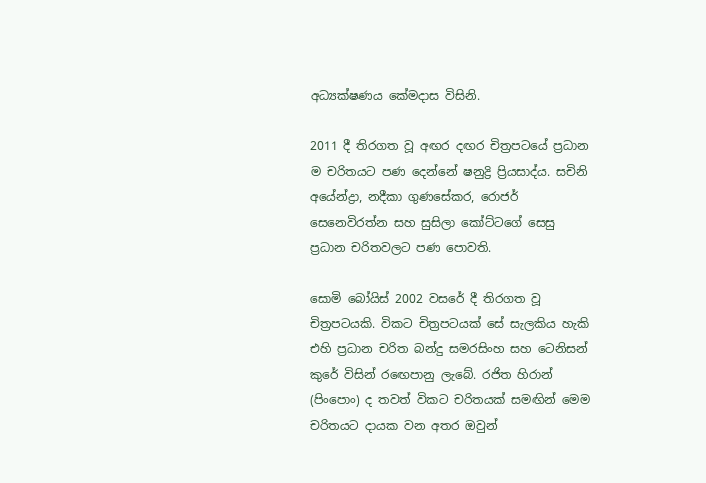අධ්‍යක්ෂණය කේමදාස විසිනි.

2011 දී තිරගත වූ අඟර දඟර චිත්‍රපටයේ ප්‍රධාන ම චරිතයට පණ දෙන්නේ ෂනුද්‍රි ප්‍රියසාද්ය. සචිනි අයේන්ද්‍රා, නදීකා ගුණසේකර, රොජර් සෙනෙවිරත්න සහ සුසිලා කෝට්ටගේ සෙසු ප්‍රධාන චරිතවලට පණ පොවති.

සොමි බෝයිස් 2002 වසරේ දී තිරගත වූ චිත්‍රපටයකි. විකට චිත්‍රපටයක් සේ සැලකිය හැකි එහි ප්‍රධාන චරිත බන්දු සමරසිංහ සහ ටෙනිසන් කුරේ විසින් රඟෙපානු ලැබේ. රජිත හිරාන් (පිංපොං) ද තවත් විකට චරිතයක් සමඟින් මෙම චරිතයට දායක වන අතර ඔවුන්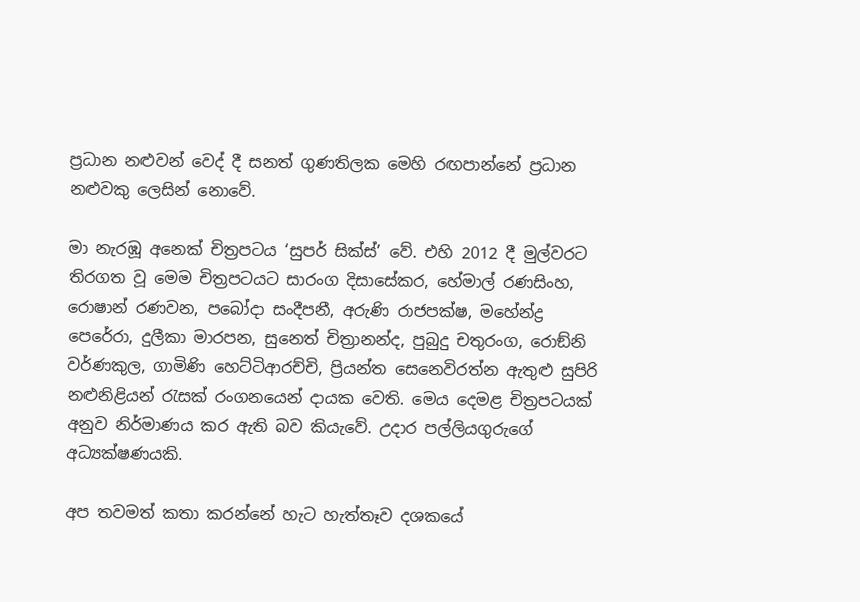ප්‍රධාන නළුවන් වෙද් දී සනත් ගුණතිලක මෙහි රඟපාන්නේ ප්‍රධාන නළුවකු ලෙසින් නොවේ.

මා නැරඹූ අනෙක් චිත්‍රපටය ‘සුපර් සික්ස්’ වේ. එහි 2012 දී මුල්වරට තිරගත වූ මෙම චිත්‍රපටයට සාරංග දිසාසේකර, හේමාල් රණසිංහ, රොෂාන් රණවන, පබෝදා සංදීපනී, අරුණි රාජපක්ෂ, මහේන්ද්‍ර පෙරේරා, දුලීකා මාරපන, සුනෙත් චිත්‍රානන්ද, පුබුදු චතුරංග, රොඞ්නි වර්ණකුල, ගාමිණි හෙට්ටිආරච්චි, ප්‍රියන්ත සෙනෙවිරත්න ඇතුළු සුපිරි නළුනිළියන් රැසක් රංගනයෙන් දායක වෙති. මෙය දෙමළ චිත්‍රපටයක් අනුව නිර්මාණය කර ඇති බව කියැවේ. උදාර පල්ලියගුරුගේ අධ්‍යක්ෂණයකි.

අප තවමත් කතා කරන්නේ හැට හැත්තෑව දශකයේ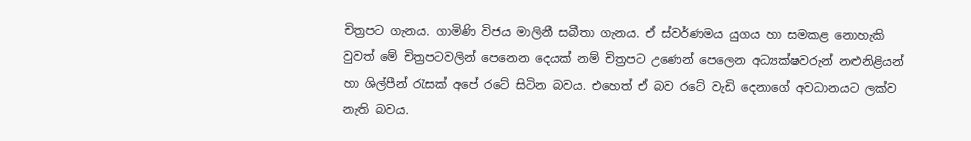චිත්‍රපට ගැනය. ගාමිණි විජය මාලිනී සබීතා ගැනය. ඒ ස්වර්ණමය යුගය හා සමකළ නොහැකි වුවත් මේ චිත්‍රපටවලින් පෙනෙන දෙයක් නම් චිත්‍රපට උණෙන් පෙලෙන අධ්‍යක්ෂවරුන් නළුනිළියන් හා ශිල්පීන් රැසක් අපේ රටේ සිටින බවය. එහෙත් ඒ බව රටේ වැඩි දෙනාගේ අවධානයට ලක්ව නැති බවය.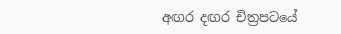අඟර දඟර චිත්‍රපටයේ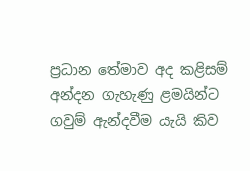ප්‍රධාන තේමාව අද කළිසම් අන්දන ගැහැණු ළමයින්ට ගවුම් ඇන්දවීම යැයි කිව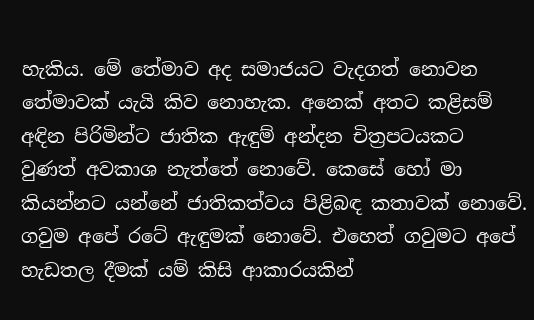හැකිය. මේ තේමාව අද සමාජයට වැදගත් නොවන තේමාවක් යැයි කිව නොහැක. අනෙක් අතට කළිසම් අඳින පිරිමින්ට ජාතික ඇඳුම් අන්දන චිත්‍රපටයකට වුණත් අවකාශ නැත්තේ නොවේ. කෙසේ හෝ මා කියන්නට යන්නේ ජාතිකත්වය පිළිබඳ කතාවක් නොවේ. ගවුම අපේ රටේ ඇඳුමක් නොවේ. එහෙත් ගවුමට අපේ හැඩතල දීමක් යම් කිසි ආකාරයකින්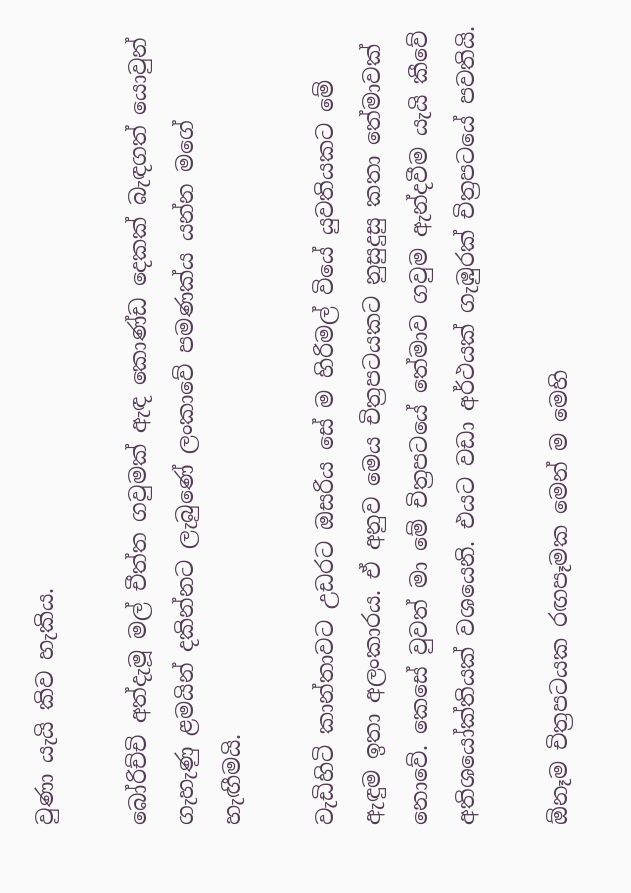වුණා යැයි කිව හැකිය.

බෝරිච්චි අත්දැමූ මල් චීත්ත ගවුමක් ඇඳ කොණ්ඩ දෙකක් බැඳගත් යොවුන් ගැහැණු ළමයින් දකින්නට ලැබුණේ ලංකාවේ පමණක්ය යන්න මගේ හැඟීමයි.

වැඩිහිටි කාන්තාවට උඩරට ඔසරිය සේ ම හිරිමල් වියේ යුවතියකට මේ ඇඳුම ඉතා අලංකාරය. ඒ අනුව මෙය චිත්‍රපටයකට නුසුදුසු කතා තේමාවක් නොවේ. කෙසේ වුවත් මා මේ චිත්‍රපටයේ තේමාව ගවුම ඇන්දවීම යැයි කීවේ අතිශයෝක්තියක් වශයෙනි. එයට වඩා අර්ථයක් ගැඹුරක් චිත්‍රපටයේ පවතියි.

ඕනෑම චිත්‍රපටයක රඟපෑමක මෙන් ම මෙහි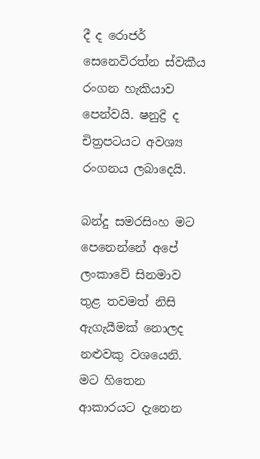දී ද රොජර් සෙනෙවිරත්න ස්වකීය රංගන හැකියාව පෙන්වයි. ෂනුද්‍රි ද චිත්‍රපටයට අවශ්‍ය රංගනය ලබාදෙයි.

බන්දු සමරසිංහ මට පෙනෙන්නේ අපේ ලංකාවේ සිනමාව තුළ තවමත් නිසි ඇගැයීමක් නොලද නළුවකු වශයෙනි. මට හිතෙන ආකාරයට දැනෙන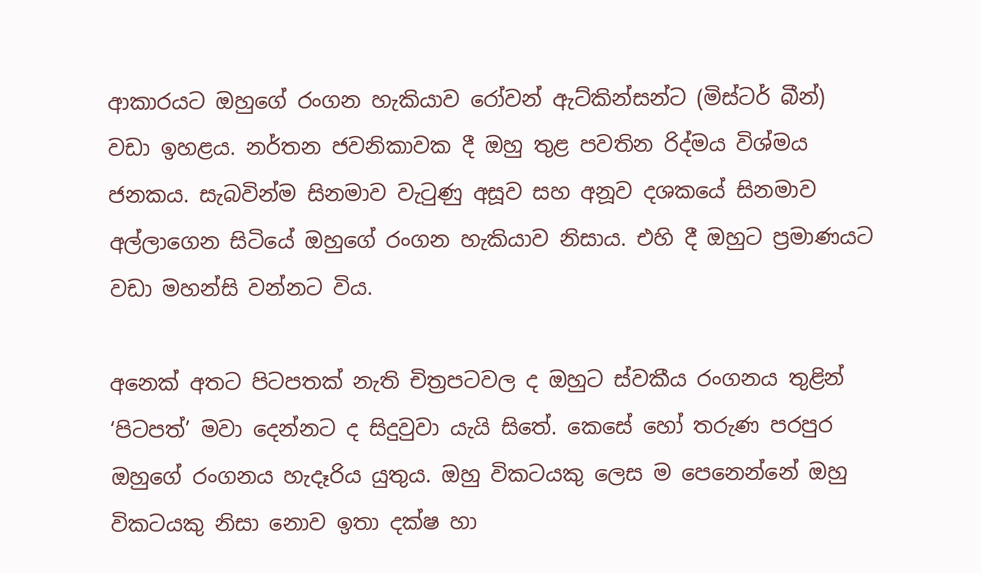ආකාරයට ඔහුගේ රංගන හැකියාව රෝවන් ඇට්කින්සන්ට (මිස්ටර් බීන්) වඩා ඉහළය. නර්තන ජවනිකාවක දී ඔහු තුළ පවතින රිද්මය විශ්මය ජනකය. සැබවින්ම සිනමාව වැටුණු අසූව සහ අනූව දශකයේ සිනමාව අල්ලාගෙන සිටියේ ඔහුගේ රංගන හැකියාව නිසාය. එහි දී ඔහුට ප්‍රමාණයට වඩා මහන්සි වන්නට විය.

අනෙක් අතට පිටපතක් නැති චිත්‍රපටවල ද ඔහුට ස්වකීය රංගනය තුළින් ‘පිටපත්’ මවා දෙන්නට ද සිදුවුවා යැයි සිතේ. කෙසේ හෝ තරුණ පරපුර ඔහුගේ රංගනය හැදෑරිය යුතුය. ඔහු විකටයකු ලෙස ම පෙනෙන්නේ ඔහු විකටයකු නිසා නොව ඉතා දක්ෂ හා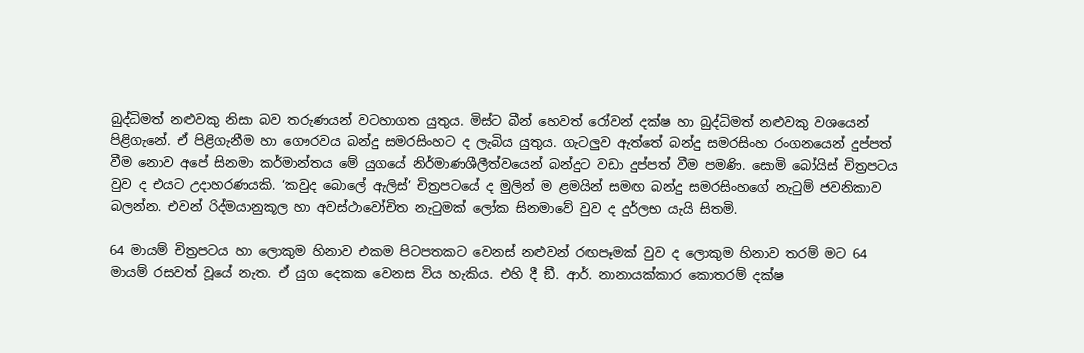බුද්ධිමත් නළුවකු නිසා බව තරුණයන් වටහාගත යුතුය. මිස්ට බීන් හෙවත් රෝවන් දක්ෂ හා බුද්ධිමත් නළුවකු වශයෙන් පිළිගැනේ. ඒ පිළිගැනීම හා ගෞරවය බන්දු සමරසිංහට ද ලැබිය යුතුය. ගැටලුව ඇත්තේ බන්දු සමරසිංහ රංගනයෙන් දුප්පත් වීම නොව අපේ සිනමා කර්මාන්තය මේ යුගයේ නිර්මාණශීලීත්වයෙන් බන්දුට වඩා දුප්පත් වීම පමණි. සොමි බෝයිස් චිත්‍රපටය වුව ද එයට උදාහරණයකි. ‘කවුද බොලේ ඇලිස්’ චිත්‍රපටයේ ද මුලින් ම ළමයින් සමඟ බන්දු සමරසිංහගේ නැටුම් ජවනිකාව බලන්න. එවන් රිද්මයානුකූල හා අවස්ථාවෝචිත නැටුමක් ලෝක සිනමාවේ වුව ද දුර්ලභ යැයි සිතමි.

64 මායම් චිත්‍රපටය හා ලොකුම හිනාව එකම පිටපතකට වෙනස් නළුවන් රඟපෑමක් වුව ද ලොකුම හිනාව තරම් මට 64 මායම් රසවත් වූයේ නැත. ඒ යුග දෙකක වෙනස විය හැකිය. එහි දී ඞී. ආර්. නානායක්කාර කොතරම් දක්ෂ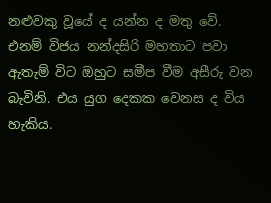නළුවකු වූයේ ද යන්න ද මතු වේ. එනම් විජය නන්දසිරි මහතාට පවා ඇතැම් විට ඔහුට සමීප වීම අසීරු වන බැවිනි. එය යුග දෙකක වෙනස ද විය හැකිය.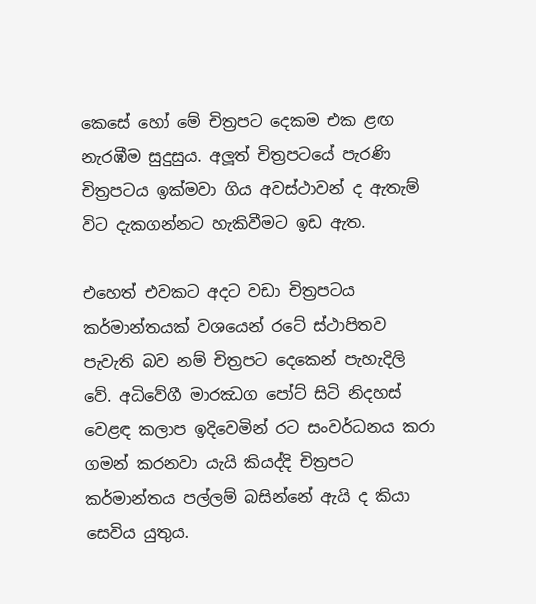කෙසේ හෝ මේ චිත්‍රපට දෙකම එක ළඟ නැරඹීම සුදුසුය. අලූත් චිත්‍රපටයේ පැරණි චිත්‍රපටය ඉක්මවා ගිය අවස්ථාවන් ද ඇතැම් විට දැකගන්නට හැකිවීමට ඉඩ ඇත.

එහෙත් එවකට අදට වඩා චිත්‍රපටය කර්මාන්තයක් වශයෙන් රටේ ස්ථාපිතව පැවැති බව නම් චිත්‍රපට දෙකෙන් පැහැදිලි වේ. අධිවේගී මාරඣග පෝට් සිටි නිදහස් වෙළඳ කලාප ඉදිවෙමින් රට සංවර්ධනය කරා ගමන් කරනවා යැයි කියද්දි චිත්‍රපට කර්මාන්තය පල්ලම් බසින්නේ ඇයි ද කියා සෙවිය යුතුය.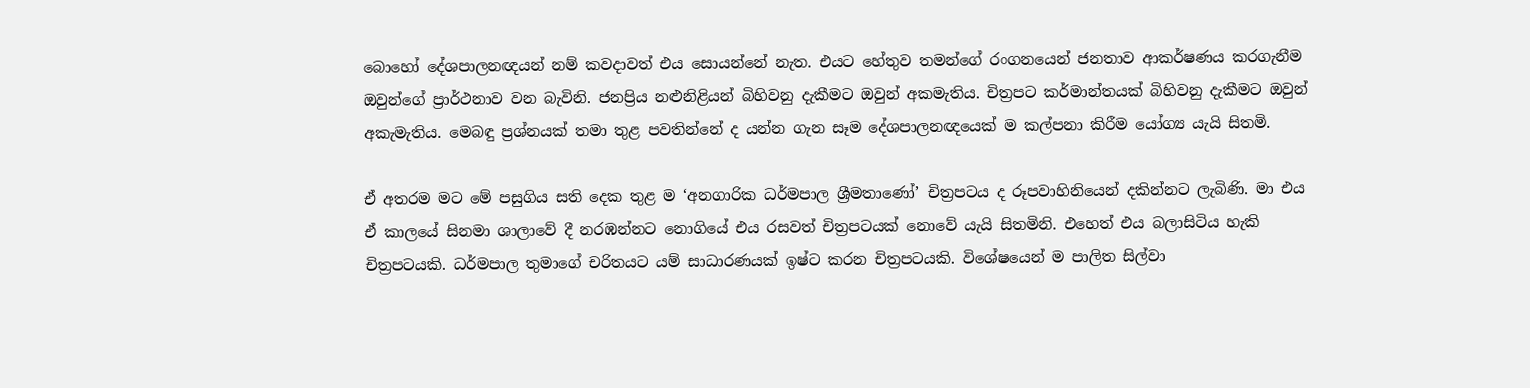බොහෝ දේශපාලනඥයන් නම් කවදාවත් එය සොයන්නේ නැත. එයට හේතුව තමන්ගේ රංගනයෙන් ජනතාව ආකර්ෂණය කරගැනීම ඔවුන්ගේ ප්‍රාර්ථනාව වන බැවිනි. ජනප්‍රිය නළුනිළියන් බිහිවනු දැකීමට ඔවුන් අකමැතිය. චිත්‍රපට කර්මාන්තයක් බිහිවනු දැකීමට ඔවුන් අකැමැතිය. මෙබඳු ප්‍රශ්නයක් තමා තුළ පවතින්නේ ද යන්න ගැන සෑම දේශපාලනඥයෙක් ම කල්පනා කිරීම යෝග්‍ය යැයි සිතමි.

ඒ අතරම මට මේ පසුගිය සති දෙක තුළ ම ‘අනගාරික ධර්මපාල ශ්‍රීමතාණෝ’ චිත්‍රපටය ද රූපවාහිනියෙන් දකින්නට ලැබිණි. මා එය ඒ කාලයේ සිනමා ශාලාවේ දී නරඹන්නට නොගියේ එය රසවත් චිත්‍රපටයක් නොවේ යැයි සිතමිනි. එහෙත් එය බලාසිටිය හැකි චිත්‍රපටයකි. ධර්මපාල තුමාගේ චරිතයට යම් සාධාරණයක් ඉෂ්ට කරන චිත්‍රපටයකි. විශේෂයෙන් ම පාලිත සිල්වා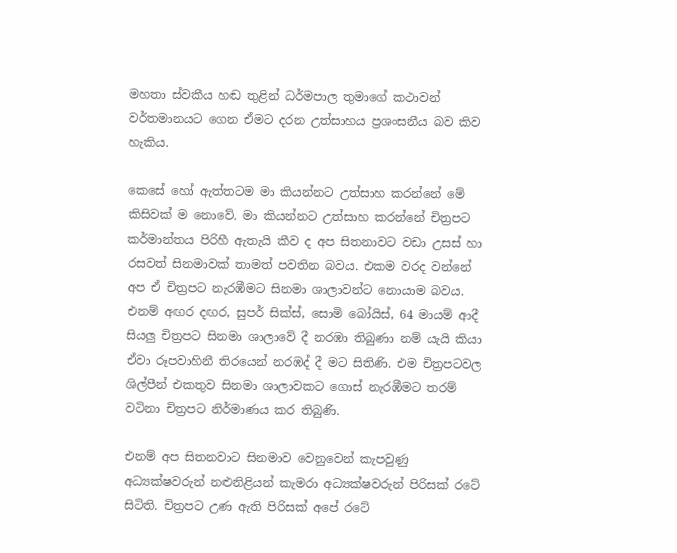මහතා ස්වකීය හඬ තුළින් ධර්මපාල තුමාගේ කථාවන් වර්තමානයට ගෙන ඒමට දරන උත්සාහය ප්‍රශංසනීය බව කිව හැකිය.

කෙසේ හෝ ඇත්තටම මා කියන්නට උත්සාහ කරන්නේ මේ කිසිවක් ම නොවේ. මා කියන්නට උත්සාහ කරන්නේ චිත්‍රපට කර්මාන්තය පිරිහී ඇතැයි කීව ද අප සිතනාවට වඩා උසස් හා රසවත් සිනමාවක් තාමත් පවතින බවය. එකම වරද වන්නේ අප ඒ චිත්‍රපට නැරඹීමට සිනමා ශාලාවන්ට නොයාම බවය. එනම් අඟර දඟර, සුපර් සික්ස්, සොමි බෝයිස්, 64 මායම් ආදී සියලු චිත්‍රපට සිනමා ශාලාවේ දී නරඹා තිබුණා නම් යැයි කියා ඒවා රූපවාහිනී තිරයෙන් නරඹද් දී මට සිතිණි. එම චිත්‍රපටවල ශිල්පීන් එකතුව සිනමා ශාලාවකට ගොස් නැරඹීමට තරම් වටිනා චිත්‍රපට නිර්මාණය කර තිබුණි.

එනම් අප සිතනවාට සිනමාව වෙනුවෙන් කැපවුණු අධ්‍යක්ෂවරුන් නළුනිළියන් කැමරා අධ්‍යක්ෂවරුන් පිරිසක් රටේ සිටිති. චිත්‍රපට උණ ඇති පිරිසක් අපේ රටේ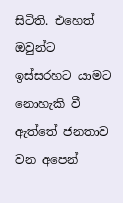සිටිති. එහෙත් ඔවුන්ට ඉස්සරහට යාමට නොහැකි වී ඇත්තේ ජනතාව වන අපෙන්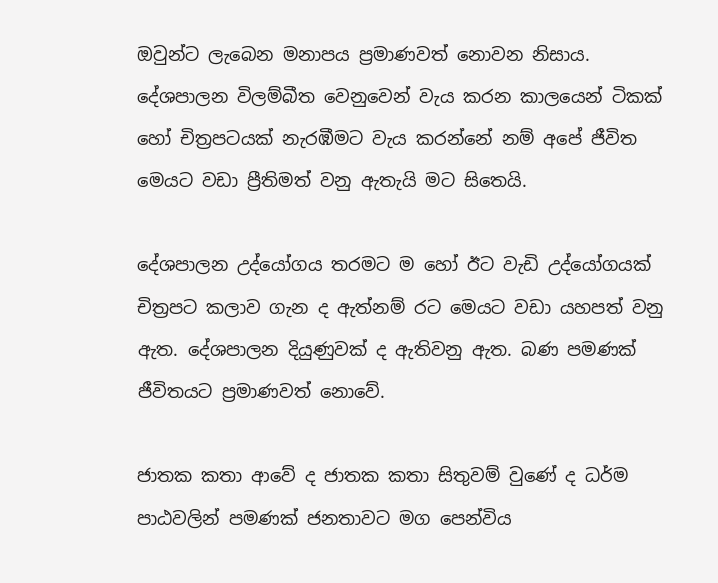ඔවුන්ට ලැබෙන මනාපය ප්‍රමාණවත් නොවන නිසාය. දේශපාලන විලම්බීත වෙනුවෙන් වැය කරන කාලයෙන් ටිකක් හෝ චිත්‍රපටයක් නැරඹීමට වැය කරන්නේ නම් අපේ ජීවිත මෙයට වඩා ප්‍රීතිමත් වනු ඇතැයි මට සිතෙයි.

දේශපාලන උද්යෝගය තරමට ම හෝ ඊට වැඩි උද්යෝගයක් චිත්‍රපට කලාව ගැන ද ඇත්නම් රට මෙයට වඩා යහපත් වනු ඇත. දේශපාලන දියුණුවක් ද ඇතිවනු ඇත. බණ පමණක් ජීවිතයට ප්‍රමාණවත් නොවේ.

ජාතක කතා ආවේ ද ජාතක කතා සිතුවම් වුණේ ද ධර්ම පාඨවලින් පමණක් ජනතාවට මග පෙන්විය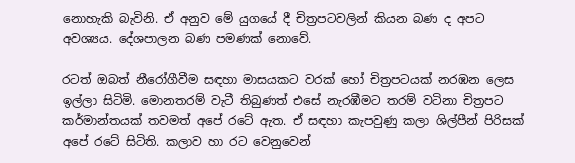නොහැකි බැවිනි. ඒ අනුව මේ යුගයේ දී චිත්‍රපටවලින් කියන බණ ද අපට අවශ්‍යය. දේශපාලන බණ පමණක් නොවේ.

රටත් ඔබත් නීරෝගීවීම සඳහා මාසයකට වරක් හෝ චිත්‍රපටයක් නරඹන ලෙස ඉල්ලා සිටිමි. මොනතරම් වැටී තිබුණත් එසේ නැරඹීමට තරම් වටිනා චිත්‍රපට කර්මාන්තයක් තවමත් අපේ රටේ ඇත. ඒ සඳහා කැපවුණු කලා ශිල්පීන් පිරිසක් අපේ රටේ සිටිති. කලාව හා රට වෙනුවෙන්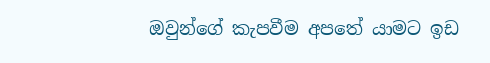ඔවුන්ගේ කැපවීම අපතේ යාමට ඉඩ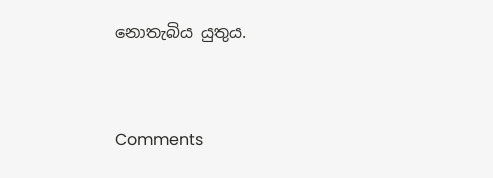නොතැබිය යුතුය.



Comments